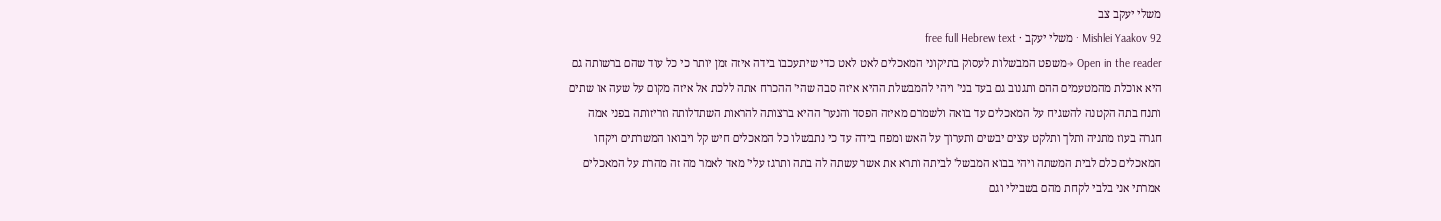משלי יעקב צב
Mishlei Yaakov 92 · משלי יעקב · free full Hebrew text
Open in the reader →משפט המבשלות לעסוק בתיקוני המאכלים לאט לאט כדי שיתעכבו בידה איזה זמן יותר כי כל עוד שהם ברשותה גם היא אוכלת מהמטעמים ההם ותגנוב גם בעד בני' ויהי להמבשלת ההיא איזה סבה שהי' ההכרח אתה ללכת אל איזה מקום על שעה או שתים ותנח בתה הקטנה להשגיח על המאכלים עד בואה ולשמרם מאיזה הפסד והנער' ההיא ברצותה להראות השתדלותה וזריזותה בפני אמה חגרה בעוז מתניה ותלך ותלקט עצים יבשים ותערוך על האש ומפח בידה עד כי נתבשלו כל המאכלים חיש קל ויבואו המשרתים ויקחו המאכלים כלם לבית המשתה ויהי בבוא המבשל' לביתה ותרא את אשר עשתה לה בתה ותרגז עלי' מאד לאמר מה זה מהרת על המאכלים אמרתי אני בלבי לקחת מהם בשבילי וגם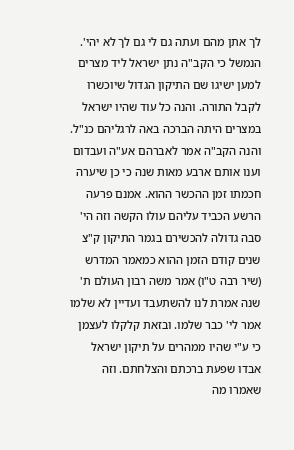לך אתן מהם ועתה גם לי גם לך לא יהי'. הנמשל כי הקב"ה נתן ישראל ליד מצרים למען ישיגו שם התיקון הגדול שיוכשרו לקבל התורה. והנה כל עוד שהיו ישראל במצרים היתה הברכה באה לרגליהם כנ"ל. והנה הקב"ה אמר לאברהם אע"ה ועבדום וענו אותם ארבע מאות שנה כי כן שיערה חכמתו זמן ההכשר ההוא. אמנם פרעה הרשע הכביד עליהם עולו הקשה וזה הי' סבה גדולה להכשירם בגמר התיקון ק"צ שנים קודם הזמן ההוא כמאמר המדרש (שיר רבה ט"ו) אמר משה רבון העולם ת' שנה אמרת לנו להשתעבד ועדיין לא שלמו אמר לי' כבר שלמו. ובזאת קלקלו לעצמן כי ע"י שהיו ממהרים על תיקון ישראל אבדו שפעת ברכתם והצלחתם. וזה שאמרו מה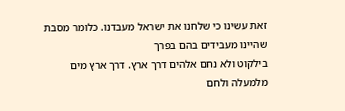זאת עשינו כי שלחנו את ישראל מעבדנו. כלומר מסבת שהיינו מעבידים בהם בפרך
בילקוט ולא נחם אלהים דרך ארץ. דרך ארץ מים מלמעלה ולחם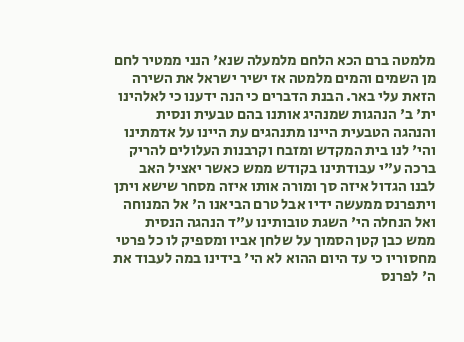מלמטה ברם הכא הלחם מלמעלה שנא' הנני ממטיר לחם מן השמים והמים מלמטה אז ישיר ישראל את השירה הזאת עלי באר. הבנת הדברים כי הנה ידענו כי לאלהינו ית' ב' הנהגות שמנהיג אותנו בהם טבעית ונסית והנהגה הטבעית היינו מתנהגים עת היינו על אדמתינו והי' לנו בית המקדש ומזבח וקרבנות העלולים להריק ברכה ע"י עבודתינו בקודש ממש כאשר יאציל האב לבנו הגדול איזה סך ומורה אותו איזה מסחר שישא ויתן ויתפרנס ממעשה ידיו אבל טרם הביאנו ה' אל המנוחה ואל הנחלה הי' השגת טובותינו ע"ד הנהגה הנסית ממש כבן קטן הסמוך על שלחן אביו ומספיק לו כל פרטי מחסוריו כי עד היום ההוא לא הי' בידינו במה לעבוד את ה' לפרנס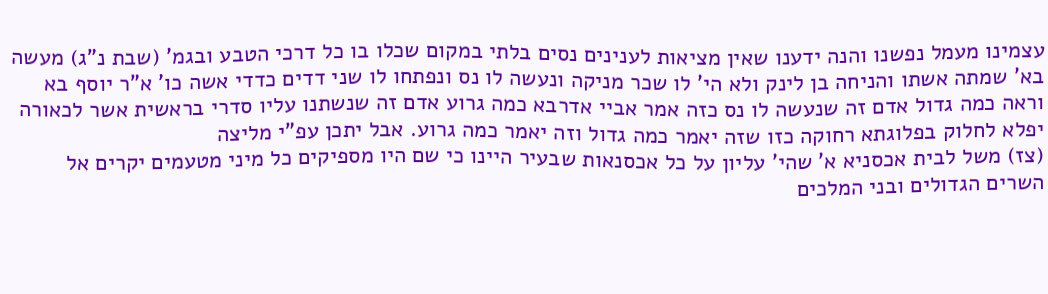עצמינו מעמל נפשנו והנה ידענו שאין מציאות לענינים נסים בלתי במקום שכלו בו כל דרכי הטבע ובגמ' (שבת נ"ג) מעשה בא' שמתה אשתו והניחה בן לינק ולא הי' לו שכר מניקה ונעשה לו נס ונפתחו לו שני דדים כדדי אשה כו' א"ר יוסף בא וראה כמה גדול אדם זה שנעשה לו נס כזה אמר אביי אדרבא כמה גרוע אדם זה שנשתנו עליו סדרי בראשית אשר לכאורה יפלא לחלוק בפלוגתא רחוקה כזו שזה יאמר כמה גדול וזה יאמר כמה גרוע. אבל יתכן עפ"י מליצה
(צז) משל לבית אכסניא א' שהי' עליון על כל אכסנאות שבעיר היינו כי שם היו מספיקים כל מיני מטעמים יקרים אל השרים הגדולים ובני המלכים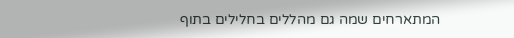המתארחים שמה גם מהללים בחלילים בתוף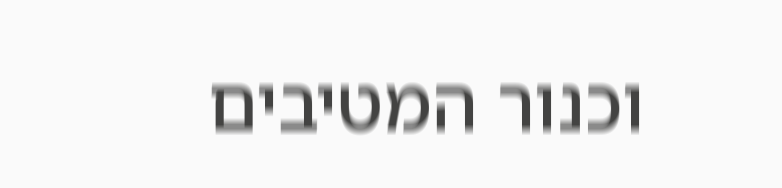וכנור המטיבים